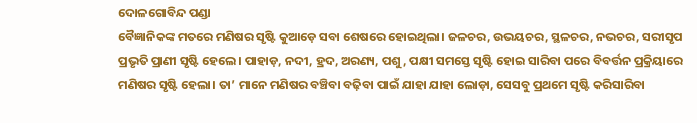ଦୋଳଗୋବିନ୍ଦ ପଣ୍ଡା
ବୈଜ୍ଞାନିକଙ୍କ ମତରେ ମଣିଷର ସୃଷ୍ଟି କୁଆଡ଼େ ସବା ଶେଷରେ ହୋଇଥିଲା। ଜଳଚର, ଉଭୟଚର, ସ୍ଥଳଚର, ନଭଚର, ସରୀସୃପ ପ୍ରଭୃତି ପ୍ରାଣୀ ସୃଷ୍ଟି ହେଲେ। ପାହାଡ଼, ନଦୀ, ହ୍ରଦ, ଅରଣ୍ୟ, ପଶୁ, ପକ୍ଷୀ ସମସ୍ତେ ସୃଷ୍ଟି ହୋଇ ସାରିବା ପରେ ବିବର୍ତ୍ତନ ପ୍ରକ୍ରିୟାରେ ମଣିଷର ସୃଷ୍ଟି ହେଲା। ତା’ ମାନେ ମଣିଷର ବଞ୍ଚିବା ବଢ଼ିବା ପାଇଁ ଯାହା ଯାହା ଲୋଡ଼ା, ସେସବୁ ପ୍ରଥମେ ସୃଷ୍ଟି କରିସାରିବା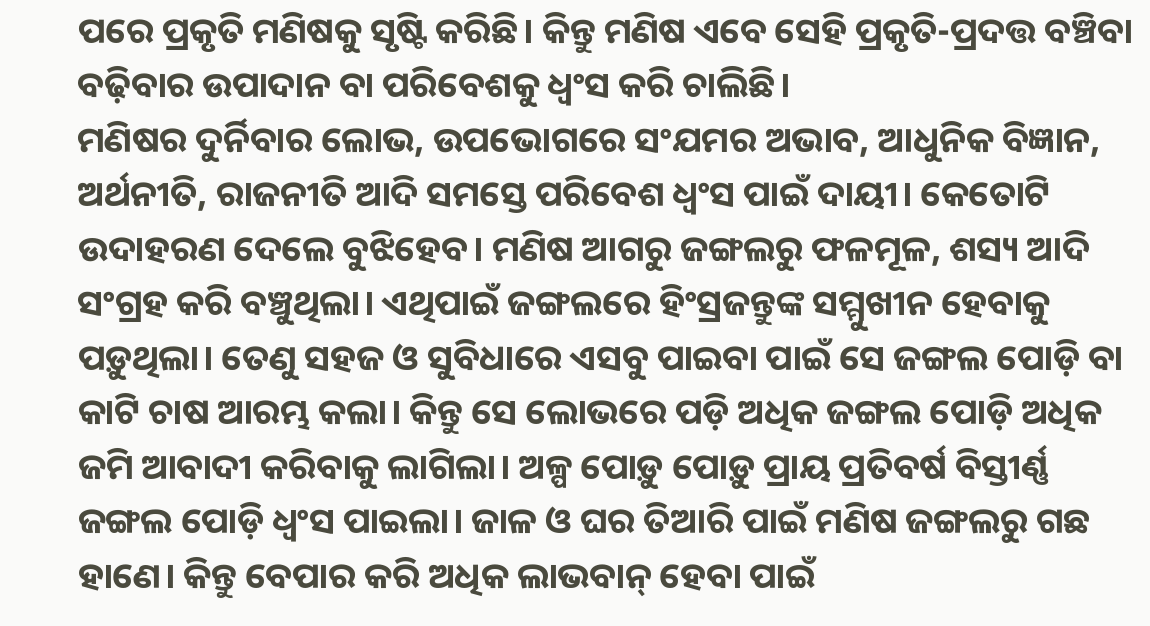ପରେ ପ୍ରକୃତି ମଣିଷକୁ ସୃଷ୍ଟି କରିଛି। କିନ୍ତୁ ମଣିଷ ଏବେ ସେହି ପ୍ରକୃତି-ପ୍ରଦତ୍ତ ବଞ୍ଚିବା ବଢ଼ିବାର ଉପାଦାନ ବା ପରିବେଶକୁ ଧ୍ବଂସ କରି ଚାଲିଛି।
ମଣିଷର ଦୁର୍ନିବାର ଲୋଭ, ଉପଭୋଗରେ ସଂଯମର ଅଭାବ, ଆଧୁନିକ ବିଜ୍ଞାନ, ଅର୍ଥନୀତି, ରାଜନୀତି ଆଦି ସମସ୍ତେ ପରିବେଶ ଧ୍ବଂସ ପାଇଁ ଦାୟୀ। କେତୋଟି ଉଦାହରଣ ଦେଲେ ବୁଝିହେବ। ମଣିଷ ଆଗରୁ ଜଙ୍ଗଲରୁ ଫଳମୂଳ, ଶସ୍ୟ ଆଦି ସଂଗ୍ରହ କରି ବଞ୍ଚୁଥିଲା। ଏଥିପାଇଁ ଜଙ୍ଗଲରେ ହିଂସ୍ରଜନ୍ତୁଙ୍କ ସମ୍ମୁଖୀନ ହେବାକୁ ପଡ଼ୁଥିଲା। ତେଣୁ ସହଜ ଓ ସୁବିଧାରେ ଏସବୁ ପାଇବା ପାଇଁ ସେ ଜଙ୍ଗଲ ପୋଡ଼ି ବା କାଟି ଚାଷ ଆରମ୍ଭ କଲା। କିନ୍ତୁ ସେ ଲୋଭରେ ପଡ଼ି ଅଧିକ ଜଙ୍ଗଲ ପୋଡ଼ି ଅଧିକ ଜମି ଆବାଦୀ କରିବାକୁ ଲାଗିଲା। ଅଳ୍ପ ପୋଡ଼ୁ ପୋଡ଼ୁ ପ୍ରାୟ ପ୍ରତିବର୍ଷ ବିସ୍ତୀର୍ଣ୍ଣ ଜଙ୍ଗଲ ପୋଡ଼ି ଧ୍ବଂସ ପାଇଲା। ଜାଳ ଓ ଘର ତିଆରି ପାଇଁ ମଣିଷ ଜଙ୍ଗଲରୁ ଗଛ ହାଣେ। କିନ୍ତୁ ବେପାର କରି ଅଧିକ ଲାଭବାନ୍ ହେବା ପାଇଁ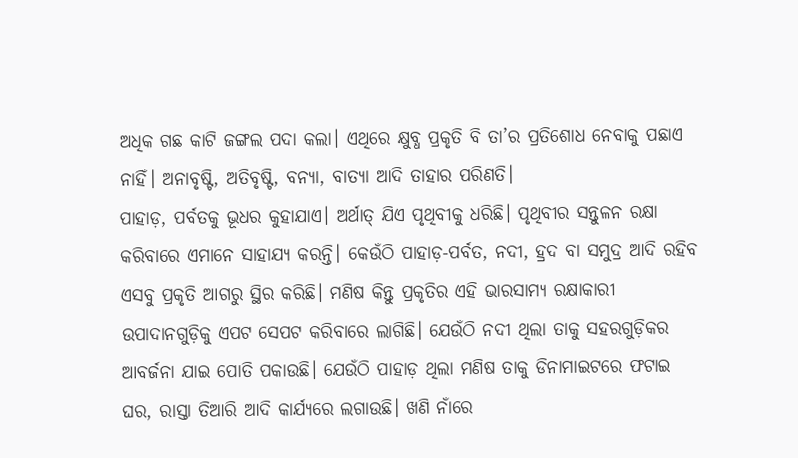ଅଧିକ ଗଛ କାଟି ଜଙ୍ଗଲ ପଦା କଲା। ଏଥିରେ କ୍ଷୁବ୍ଧ ପ୍ରକୃତି ବି ତା’ର ପ୍ରତିଶୋଧ ନେବାକୁ ପଛାଏ ନାହିଁ। ଅନାବୃଷ୍ଟି, ଅତିବୃଷ୍ଟି, ବନ୍ୟା, ବାତ୍ୟା ଆଦି ତାହାର ପରିଣତି।
ପାହାଡ଼, ପର୍ବତକୁ ଭୂଧର କୁହାଯାଏ। ଅର୍ଥାତ୍ ଯିଏ ପୃଥିବୀକୁ ଧରିଛି। ପୃଥିବୀର ସନ୍ତୁଳନ ରକ୍ଷା କରିବାରେ ଏମାନେ ସାହାଯ୍ୟ କରନ୍ତି। କେଉଁଠି ପାହାଡ଼-ପର୍ବତ, ନଦୀ, ହ୍ରଦ ବା ସମୁଦ୍ର ଆଦି ରହିବ ଏସବୁ ପ୍ରକୃତି ଆଗରୁ ସ୍ଥିର କରିଛି। ମଣିଷ କିନ୍ତୁ ପ୍ରକୃତିର ଏହି ଭାରସାମ୍ୟ ରକ୍ଷାକାରୀ ଉପାଦାନଗୁଡ଼ିକୁ ଏପଟ ସେପଟ କରିବାରେ ଲାଗିଛି। ଯେଉଁଠି ନଦୀ ଥିଲା ତାକୁ ସହରଗୁଡ଼ିକର ଆବର୍ଜନା ଯାଇ ପୋତି ପକାଉଛି। ଯେଉଁଠି ପାହାଡ଼ ଥିଲା ମଣିଷ ତାକୁ ଡିନାମାଇଟରେ ଫଟାଇ ଘର, ରାସ୍ତା ତିଆରି ଆଦି କାର୍ଯ୍ୟରେ ଲଗାଉଛି। ଖଣି ନାଁରେ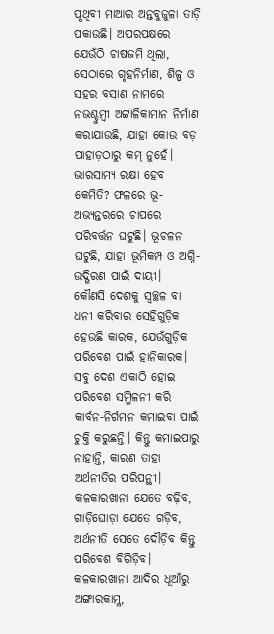ପୃଥିବୀ ମାଆର ଅନ୍ତବୁଜୁଳା ତାଡ଼ି ପକାଉଛି। ଅପରପକ୍ଷରେ ଯେଉଁଠି ଚାଷଜମି ଥିଲା, ସେଠାରେ ଗୃହନିର୍ମାଣ, ଶିଳ୍ପ ଓ ସହର ବସାଣ ନାମରେ ନଭଶ୍ଚୁମ୍ବୀ ଅଟ୍ଟାଳିକାମାନ ନିର୍ମାଣ କରାଯାଉଛି, ଯାହା କୋଉ ବଡ଼ ପାହାଡ଼ଠାରୁ କମ୍ ନୁହେଁ। ଭାରସାମ୍ୟ ରକ୍ଷା ହେବ କେମିତି? ଫଳରେ ଭୂ-ଅଭ୍ୟନ୍ତରରେ ଚାପରେ ପରିବର୍ତ୍ତନ ଘଟୁଛି। ଭୂଚଳନ ଘଟୁଛି, ଯାହା ଭୂମିକମ୍ପ ଓ ଅଗ୍ନି-ଉଦ୍ଗିରଣ ପାଇଁ ଦାୟୀ।
କୌଣସି ଦେଶକୁ ସ୍ବଚ୍ଛଳ ବା ଧନୀ କରିବାର ସେହିଗୁଡ଼ିକ ହେଉଛି କାରକ, ଯେଉଁଗୁଡ଼ିକ ପରିବେଶ ପାଇଁ ହାନିକାରକ। ସବୁ ଦେଶ ଏକାଠି ହୋଇ ପରିବେଶ ସମ୍ମିଳନୀ କରି କାର୍ବନ-ନିର୍ଗମନ କମାଇବା ପାଇଁ ଚୁକ୍ତି କରୁଛନ୍ତି। କିନ୍ତୁ କମାଇପାରୁ ନାହାନ୍ତି, କାରଣ ତାହା ଅର୍ଥନୀତିର ପରିପନ୍ଥୀ। କଳକାରଖାନା ଯେତେ ବଢ଼ିବ, ଗାଡ଼ିଘୋଡ଼ା ଯେତେ ଗଡ଼ିବ, ଅର୍ଥନୀତି ସେତେ ଦୌଡ଼ିବ କିନ୍ତୁ ପରିବେଶ ବିଗିଡ଼ିବ। କଳକାରଖାନା ଆଦିର ଧୂଆଁରୁ ଅଙ୍ଗାରକାମ୍ଳ,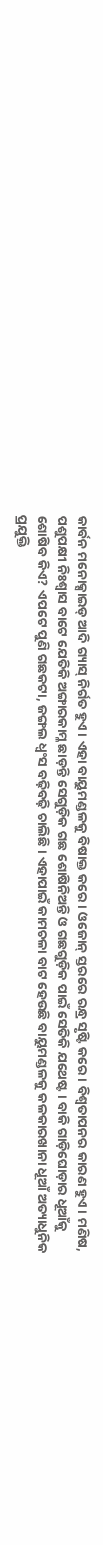କାର୍ବନ ମନୋକ୍ସାଇଡ୍ ଆଦି ଗ୍ୟାସ୍ ନିର୍ଗତ ହୁଏ। ଏହା ବାୟୁମଣ୍ଡଳକୁ ବିଷାକ୍ତ କରେ। ଓଜୋନ୍ ସ୍ତରରେ ରନ୍ଧ୍ର ସୃଷ୍ଟି କରେ। ବିଶ୍ବତାପନର କାରଣ ହୁଏ। ମଣିଷ, ପଶୁପକ୍ଷୀ ନିଃଶ୍ବାସ ବାଟେ ଯେତିକି ଅଙ୍ଗାରକାମ୍ଳ ଛାଡ଼ନ୍ତି ସେଗୁଡ଼ିକ ଗଛ ଶୋଷିନିଅନ୍ତି ଓ ଗଛଗୁଡ଼ିକ ପାଇଁ ସେତିକି ଯଥେଷ୍ଟ। ବାକି ଗାଡ଼ିଘୋଡ଼ାର ଧୂଆଁକୁ ଶୋଷିବ କିଏ? ଏପଟେ ପୁଣି ଗଛକଟା, ଜଙ୍ଗଲ ଧ୍ବଂସ ବଢ଼ିବଢ଼ି ଚାଲିଛି। ଏହାପାଇଁ କାମଚଳା ବାଟ ହେଉଛି ବାୟୁମଣ୍ଡଳକୁ କଳକାରଖାନା ଧୂଆଁ ଅତ୍ୟାଧୁନିକ ପ୍ରଯୁକ୍ତି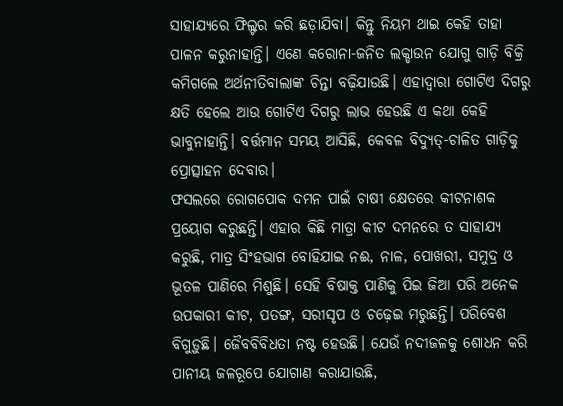ସାହାଯ୍ୟରେ ଫିଲ୍ଟର କରି ଛଡ଼ାଯିବା। କିନ୍ତୁ ନିୟମ ଥାଇ କେହି ତାହା ପାଳନ କରୁନାହାନ୍ତି। ଏଣେ କରୋନା-ଜନିତ ଲକ୍ଡାଉନ ଯୋଗୁ ଗାଡ଼ି ବିକ୍ରି କମିଗଲେ ଅର୍ଥନୀତିବାଲାଙ୍କ ଚିନ୍ତା ବଢ଼ିଯାଉଛି। ଏହାଦ୍ବାରା ଗୋଟିଏ ଦିଗରୁ କ୍ଷତି ହେଲେ ଆଉ ଗୋଟିଏ ଦିଗରୁ ଲାଭ ହେଉଛି ଏ କଥା କେହି ଭାବୁନାହାନ୍ତି। ବର୍ତ୍ତମାନ ସମୟ ଆସିଛି, କେବଳ ବିଦ୍ୟୁତ୍-ଚାଳିତ ଗାଡ଼ିକୁ ପ୍ରୋତ୍ସାହନ ଦେବାର।
ଫସଲରେ ରୋଗପୋକ ଦମନ ପାଇଁ ଚାଷୀ କ୍ଷେତରେ କୀଟନାଶକ ପ୍ରୟୋଗ କରୁଛନ୍ତି। ଏହାର କିଛି ମାତ୍ରା କୀଟ ଦମନରେ ତ ସାହାଯ୍ୟ କରୁଛି, ମାତ୍ର ସିଂହଭାଗ ବୋହିଯାଇ ନଈ, ନାଳ, ପୋଖରୀ, ସମୁଦ୍ର ଓ ଭୂତଳ ପାଣିରେ ମିଶୁଛି। ସେହି ବିଷାକ୍ତ ପାଣିକୁ ପିଇ ଜିଆ ପରି ଅନେକ ଉପକାରୀ କୀଟ, ପତଙ୍ଗ, ସରୀସୃପ ଓ ଚଢ଼େଇ ମରୁଛନ୍ତି। ପରିବେଶ ବିଗୁଡ଼ୁଛି। ଜୈବବିବିଧତା ନଷ୍ଟ ହେଉଛି। ଯେଉଁ ନଦୀଜଳକୁ ଶୋଧନ କରି ପାନୀୟ ଜଳରୂପେ ଯୋଗାଣ କରାଯାଉଛି,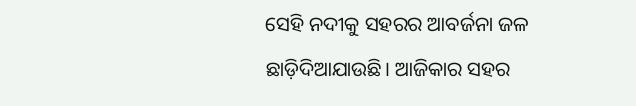ସେହି ନଦୀକୁ ସହରର ଆବର୍ଜନା ଜଳ ଛାଡ଼ିଦିଆଯାଉଛି। ଆଜିକାର ସହର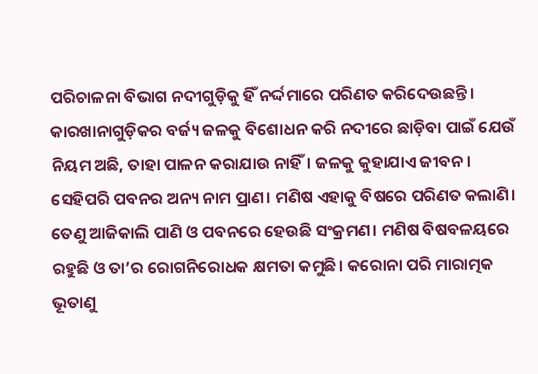ପରିଚାଳନା ବିଭାଗ ନଦୀଗୁଡ଼ିକୁ ହିଁ ନର୍ଦ୍ଦମାରେ ପରିଣତ କରିଦେଉଛନ୍ତି। କାରଖାନାଗୁଡ଼ିକର ବର୍ଜ୍ୟ ଜଳକୁ ବିଶୋଧନ କରି ନଦୀରେ ଛାଡ଼ିବା ପାଇଁ ଯେଉଁ ନିୟମ ଅଛି, ତାହା ପାଳନ କରାଯାଉ ନାହିଁ। ଜଳକୁ କୁହାଯାଏ ଜୀବନ। ସେହିପରି ପବନର ଅନ୍ୟ ନାମ ପ୍ରାଣ। ମଣିଷ ଏହାକୁ ବିଷରେ ପରିଣତ କଲାଣି। ତେଣୁ ଆଜିକାଲି ପାଣି ଓ ପବନରେ ହେଉଛି ସଂକ୍ରମଣ। ମଣିଷ ବିଷବଳୟରେ ରହୁଛି ଓ ତା’ର ରୋଗନିରୋଧକ କ୍ଷମତା କମୁଛି। କରୋନା ପରି ମାରାତ୍ମକ ଭୂତାଣୁ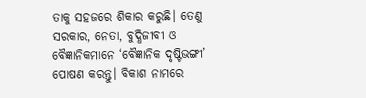ତାକୁ ସହଜରେ ଶିକାର କରୁଛି। ତେଣୁ ସରକାର, ନେତା, ବୁଦ୍ଧିଜୀବୀ ଓ ବୈଜ୍ଞାନିକମାନେ ‘ବୈଜ୍ଞାନିକ ଦୃଷ୍ଟିଭଙ୍ଗୀ’ ପୋଷଣ କରନ୍ତୁ। ବିକାଶ ନାମରେ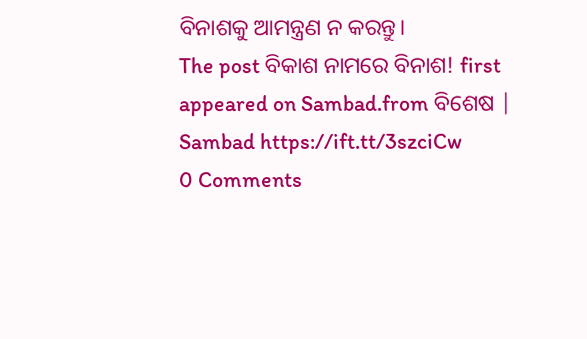ବିନାଶକୁ ଆମନ୍ତ୍ରଣ ନ କରନ୍ତୁ।
The post ବିକାଶ ନାମରେ ବିନାଶ! first appeared on Sambad.from ବିଶେଷ | Sambad https://ift.tt/3szciCw
0 Comments